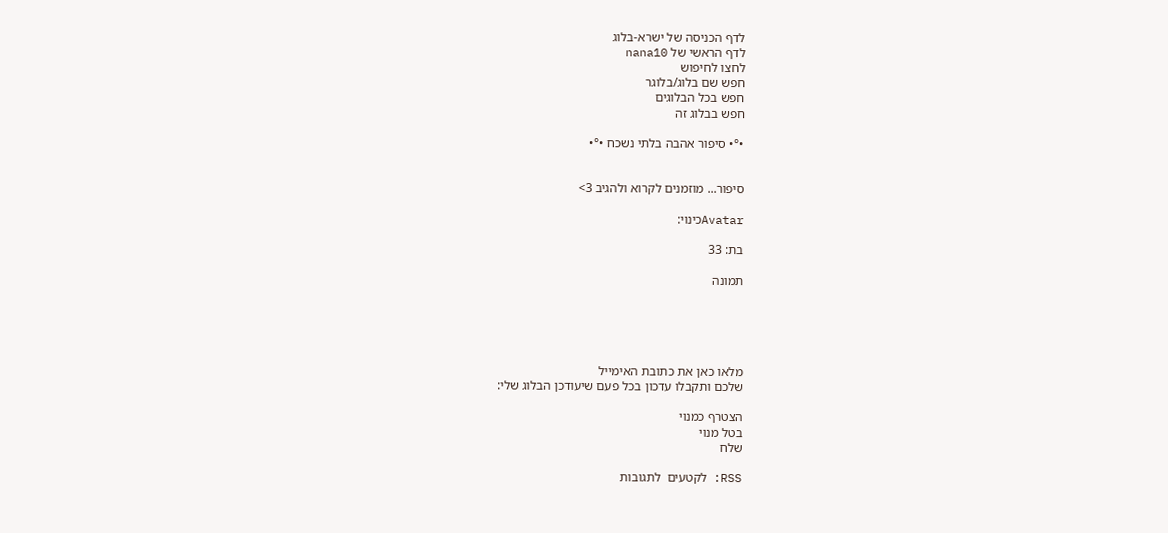לדף הכניסה של ישרא-בלוג
לדף הראשי של nana10
לחצו לחיפוש
חפש שם בלוג/בלוגר
חפש בכל הבלוגים
חפש בבלוג זה

•°• סיפור אהבה בלתי נשכח •°•


סיפור... מוזמנים לקרוא ולהגיב 3>

Avatarכינוי:

בת: 33

תמונה





מלאו כאן את כתובת האימייל
שלכם ותקבלו עדכון בכל פעם שיעודכן הבלוג שלי:

הצטרף כמנוי
בטל מנוי
שלח

RSS: לקטעים  לתגובות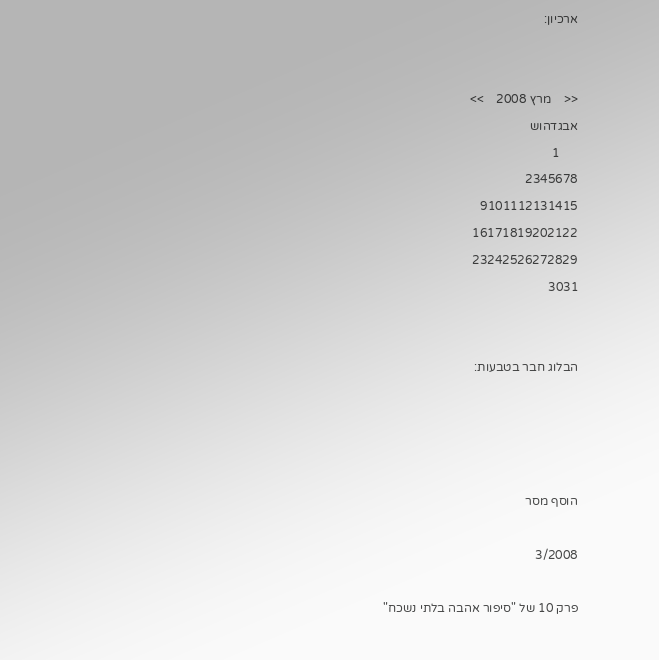ארכיון:


<<    מרץ 2008    >>
אבגדהוש
      1
2345678
9101112131415
16171819202122
23242526272829
3031


הבלוג חבר בטבעות:




הוסף מסר

3/2008

פרק 10 של "סיפור אהבה בלתי נשכח"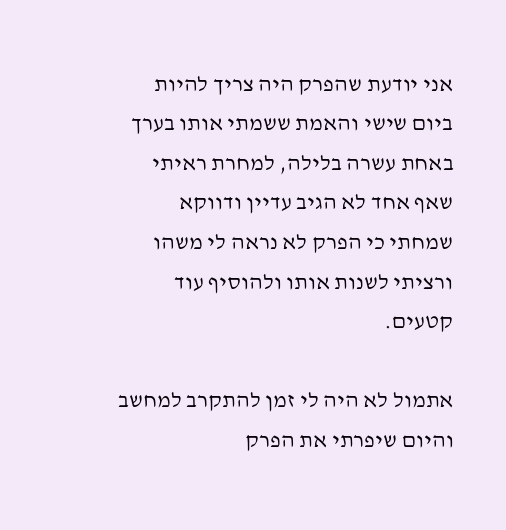אני יודעת שהפרק היה צריך להיות ביום שישי והאמת ששמתי אותו בערך באחת עשרה בלילה, למחרת ראיתי שאף אחד לא הגיב עדיין ודווקא שמחתי כי הפרק לא נראה לי משהו ורציתי לשנות אותו ולהוסיף עוד קטעים.

אתמול לא היה לי זמן להתקרב למחשב והיום שיפרתי את הפרק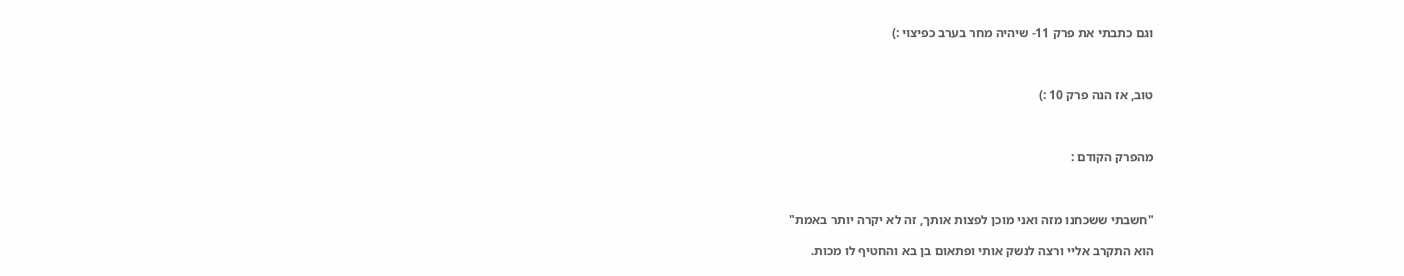וגם כתבתי את פרק 11- שיהיה מחר בערב כפיצוי :)



טוב, אז הנה פרק 10 :)



מהפרק הקודם :



"חשבתי ששכחנו מזה ואני מוכן לפצות אותך, זה לא יקרה יותר באמת"

הוא התקרב אליי ורצה לנשק אותי ופתאום בן בא והחטיף לו מכות.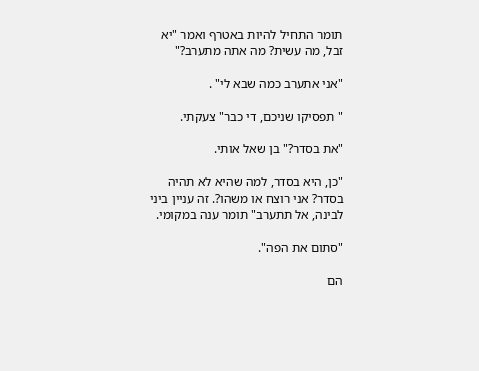תומר התחיל להיות באטרף ואמר "יא זבל, מה עשית? מה אתה מתערב?"

"אני אתערב כמה שבא לי" .

" תפסיקו שניכם, די כבר" צעקתי.

"את בסדר?" בן שאל אותי.

"כן, היא בסדר, למה שהיא לא תהיה בסדר? אני רוצח או משהו?. זה עניין ביני לבינה, אל תתערב" תומר ענה במקומי.

"סתום את הפה".

הם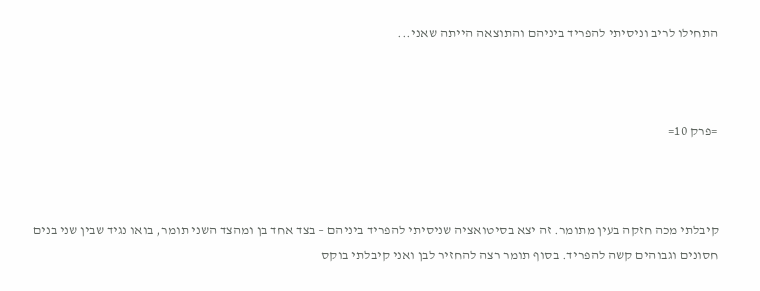התחילו לריב וניסיתי להפריד ביניהם והתוצאה הייתה שאני...



=פרק 10=



קיבלתי מכה חזקה בעין מתומר. זה יצא בסיטואציה שניסיתי להפריד ביניהם – בצד אחד בן ומהצד השני תומר, בואו נגיד שבין שני בנים חסונים וגבוהים קשה להפריד. בסוף תומר רצה להחזיר לבן ואני קיבלתי בוקס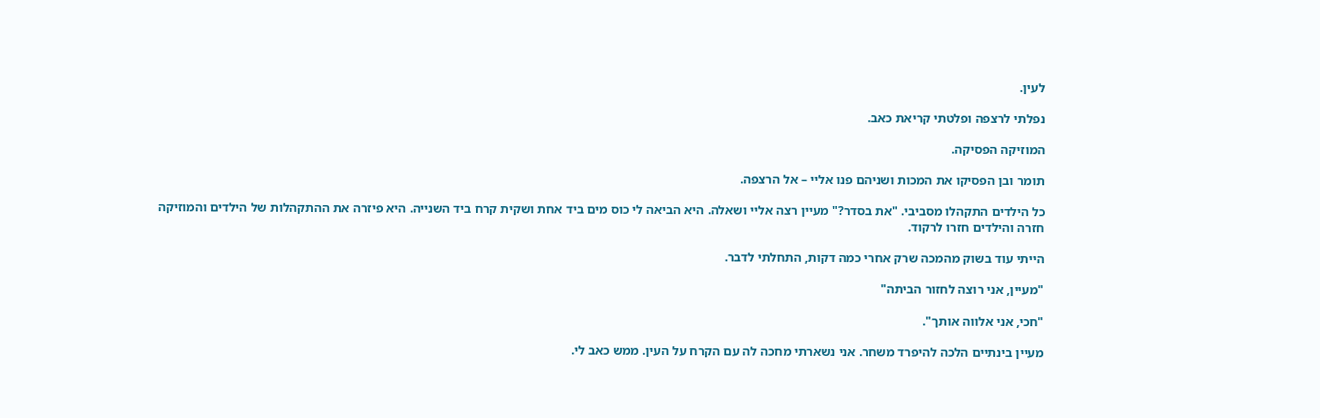לעין.

נפלתי לרצפה ופלטתי קריאת כאב.

המוזיקה הפסיקה.

תומר ובן הפסיקו את המכות ושניהם פנו אליי – אל הרצפה.

כל הילדים התקהלו מסביבי. "את בסדר?" מעיין רצה אליי ושאלה. היא הביאה לי כוס מים ביד אחת ושקית קרח ביד השנייה. היא פיזרה את ההתקהלות של הילדים והמוזיקה חזרה והילדים חזרו לרקוד.

הייתי עוד בשוק מהמכה שרק אחרי כמה דקות, התחלתי לדבר.

"מעיין, אני רוצה לחזור הביתה"

"חכי, אני אלווה אותך".

מעיין בינתיים הלכה להיפרד משחר. אני נשארתי מחכה לה עם הקרח על העין. ממש כאב לי.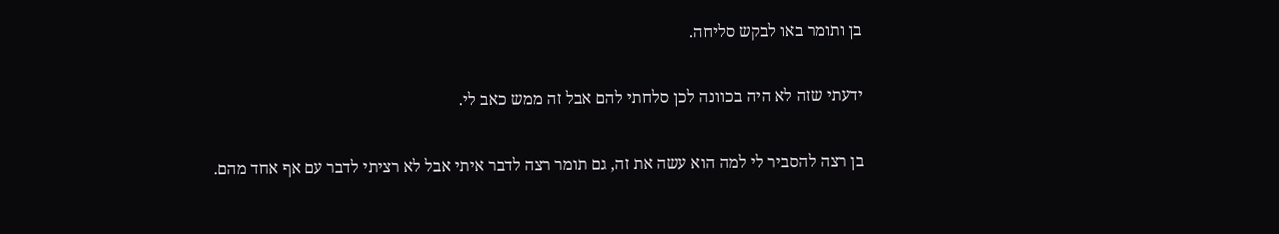בן ותומר באו לבקש סליחה.

ידעתי שזה לא היה בכוונה לכן סלחתי להם אבל זה ממש כאב לי.

בן רצה להסביר לי למה הוא עשה את זה, גם תומר רצה לדבר איתי אבל לא רציתי לדבר עם אף אחד מהם.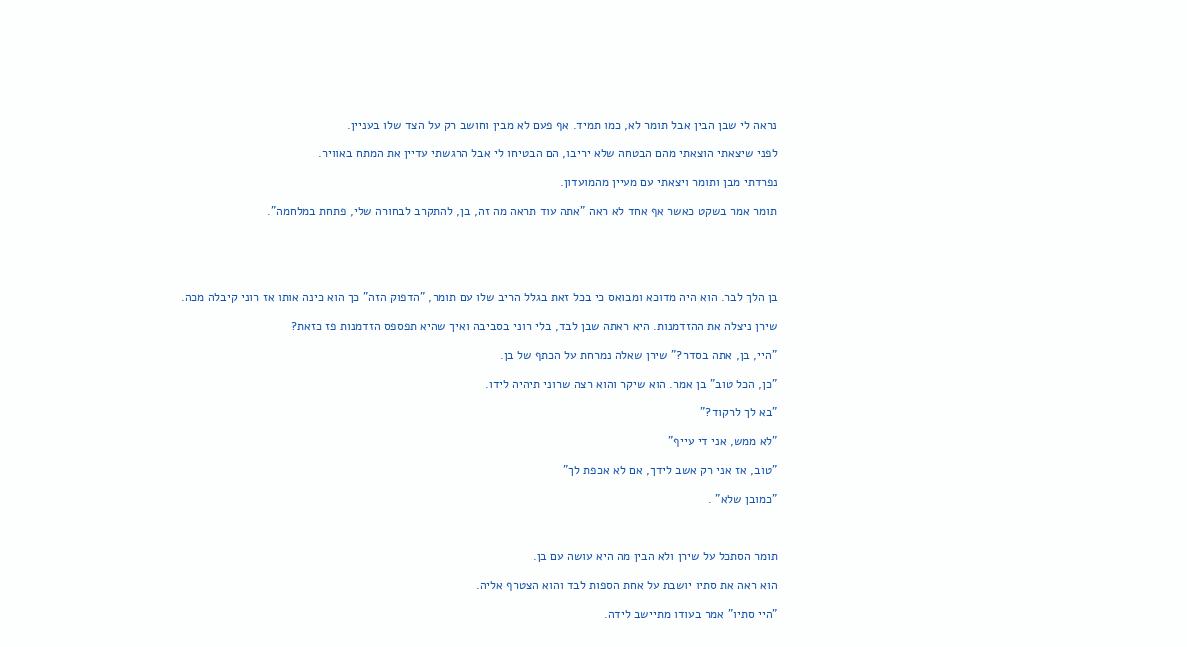נראה לי שבן הבין אבל תומר לא, כמו תמיד. אף פעם לא מבין וחושב רק על הצד שלו בעניין.

לפני שיצאתי הוצאתי מהם הבטחה שלא יריבו, הם הבטיחו לי אבל הרגשתי עדיין את המתח באוויר.

נפרדתי מבן ותומר ויצאתי עם מעיין מהמועדון.

תומר אמר בשקט כאשר אף אחד לא ראה "אתה עוד תראה מה זה, בן, להתקרב לבחורה שלי, פתחת במלחמה".





בן הלך לבר. הוא היה מדוכא ומבואס כי בכל זאת בגלל הריב שלו עם תומר, "הדפוק הזה" כך הוא כינה אותו אז רוני קיבלה מכה.

שירן ניצלה את ההזדמנות. היא ראתה שבן לבד, בלי רוני בסביבה ואיך שהיא תפספס הזדמנות פז כזאת?

"היי, בן, אתה בסדר?" שירן שאלה נמרחת על הכתף של בן.

"כן, הכל טוב" בן אמר. הוא שיקר והוא רצה שרוני תיהיה לידו.

"בא לך לרקוד?"

"לא ממש, אני די עייף"

"טוב, אז אני רק אשב לידך, אם לא אכפת לך"

"כמובן שלא" .



תומר הסתכל על שירן ולא הבין מה היא עושה עם בן.

הוא ראה את סתיו יושבת על אחת הספות לבד והוא הצטרף אליה.

"היי סתיו" אמר בעודו מתיישב לידה.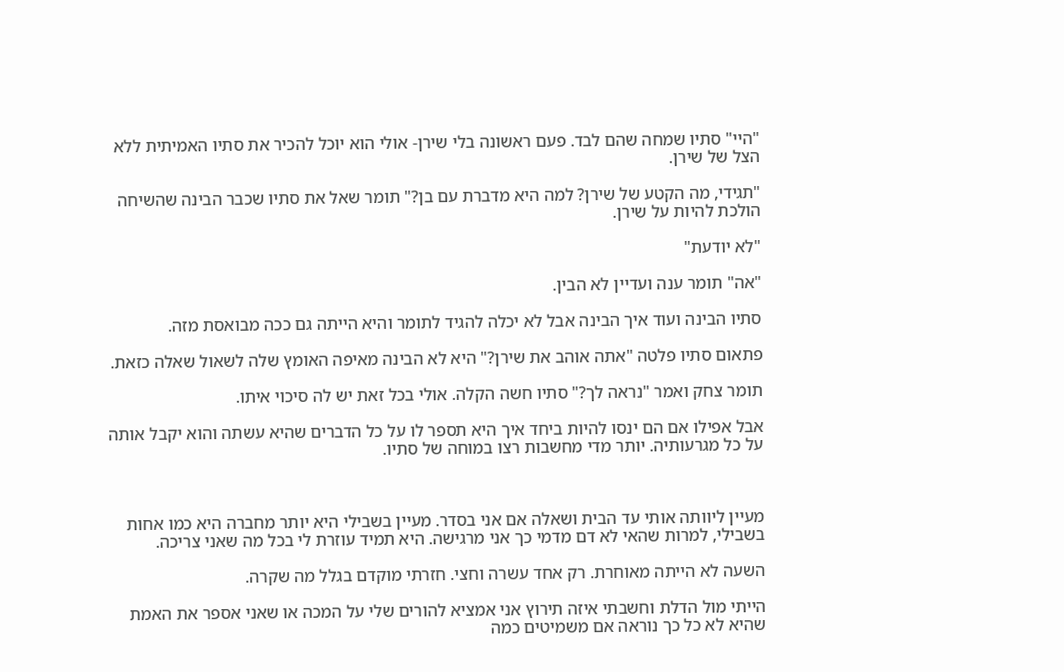"היי" סתיו שמחה שהם לבד. פעם ראשונה בלי שירן- אולי הוא יוכל להכיר את סתיו האמיתית ללא הצל של שירן.

"תגידי, מה הקטע של שירן? למה היא מדברת עם בן?" תומר שאל את סתיו שכבר הבינה שהשיחה הולכת להיות על שירן.

"לא יודעת"

"אה" תומר ענה ועדיין לא הבין.

סתיו הבינה ועוד איך הבינה אבל לא יכלה להגיד לתומר והיא הייתה גם ככה מבואסת מזה.

פתאום סתיו פלטה "אתה אוהב את שירן?" היא לא הבינה מאיפה האומץ שלה לשאול שאלה כזאת.

תומר צחק ואמר "נראה לך?" סתיו חשה הקלה. אולי בכל זאת יש לה סיכוי איתו.

אבל אפילו אם הם ינסו להיות ביחד איך היא תספר לו על כל הדברים שהיא עשתה והוא יקבל אותה על כל מגרעותיה. יותר מדי מחשבות רצו במוחה של סתיו.



מעיין ליוותה אותי עד הבית ושאלה אם אני בסדר. מעיין בשבילי היא יותר מחברה היא כמו אחות בשבילי, למרות שהאי לא דם מדמי כך אני מרגישה. היא תמיד עוזרת לי בכל מה שאני צריכה.

השעה לא הייתה מאוחרת. רק אחד עשרה וחצי. חזרתי מוקדם בגלל מה שקרה.

הייתי מול הדלת וחשבתי איזה תירוץ אני אמציא להורים שלי על המכה או שאני אספר את האמת שהיא לא כל כך נוראה אם משמיטים כמה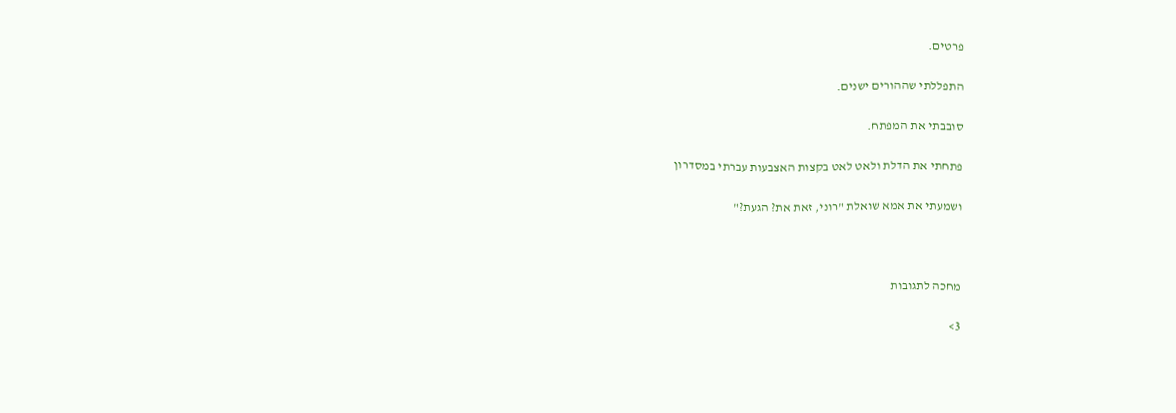פרטים.

התפללתי שההורים ישנים.

סובבתי את המפתח.

פתחתי את הדלת ולאט לאט בקצות האצבעות עברתי במסדרון

ושמעתי את אמא שואלת "רוני, זאת את? הגעת?"



מחכה לתגובות

3>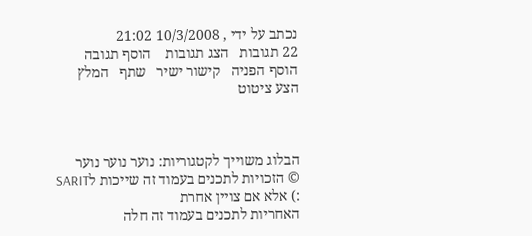נכתב על ידי , 10/3/2008 21:02
22 תגובות   הצג תגובות    הוסף תגובה   הוסף הפניה   קישור ישיר   שתף   המלץ   הצע ציטוט



הבלוג משוייך לקטגוריות: נוער נוער נוער
© הזכויות לתכנים בעמוד זה שייכות לSARIT :) אלא אם צויין אחרת
האחריות לתכנים בעמוד זה חלה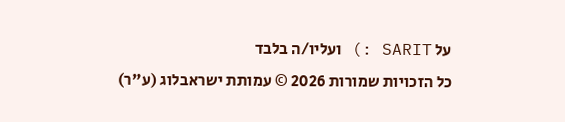על SARIT :) ועליו/ה בלבד
כל הזכויות שמורות 2026 © עמותת ישראבלוג (ע"ר)